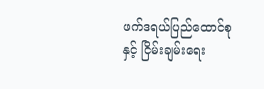ဖက်ဒရယ်ပြည်ထောင်စုနှင့် ငြိမ်းချမ်းရေး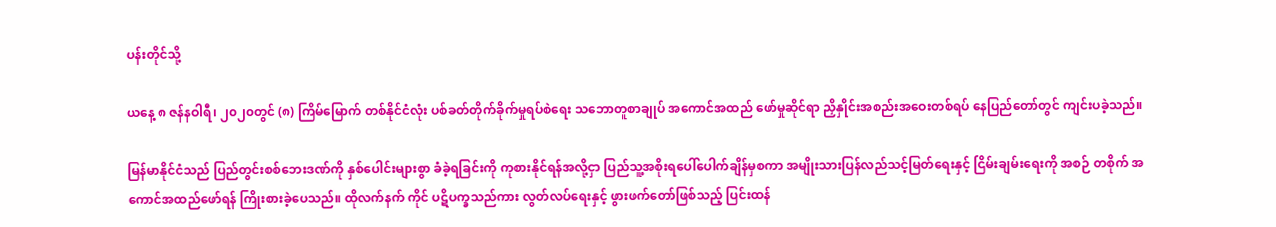ပန်းတိုင်သို့

ယနေ့ ၈ ဇန်နဝါရီ၊ ၂၀၂၀တွင် (၈) ကြိမ်မြောက် တစ်နိုင်ငံလုံး ပစ်ခတ်တိုက်ခိုက်မှုရပ်စဲရေး သဘောတူစာချုပ် အကောင်အထည် ဖော်မှုဆိုင်ရာ ညှိနှိုင်းအစည်းအဝေးတစ်ရပ် နေပြည်တော်တွင် ကျင်းပခဲ့သည်။

မြန်မာနိုင်ငံသည် ပြည်တွင်းစစ်ဘေးဒဏ်ကို နှစ်ပေါင်းများစွာ ခံခဲ့ရခြင်းကို ကုစားနိုင်ရန်အလို့ငှာ ပြည်သူ့အစိုးရပေါ်ပေါက်ချိန်မှစကာ အမျိုးသားပြန်လည်သင့်မြတ်ရေးနှင့် ငြိမ်းချမ်းရေးကို အစဉ် တစိုက် အကောင်အထည်ဖော်ရန် ကြိုးစားခဲ့ပေသည်။ ထိုလက်နက် ကိုင် ပဋိပက္ခသည်ကား လွတ်လပ်ရေးနှင့် ဖွားဖက်တော်ဖြစ်သည့် ပြင်းထန်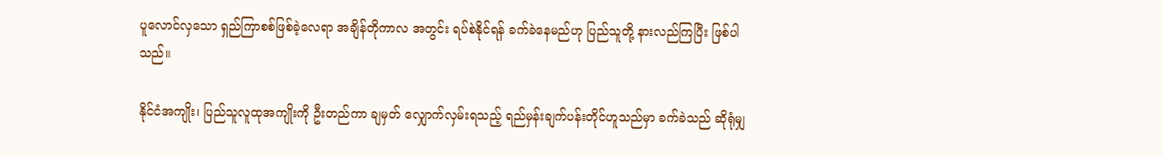ပူလောင်လှသော ရှည်ကြာစစ်ဖြစ်ခဲ့လေရာ အချိန်တိုကာလ အတွင်း ရပ်စဲနိုင်ရန် ခက်ခဲနေမည်ဟု ပြည်သူတို့ နားလည်ကြပြီး ဖြစ်ပါသည်။

နိုင်ငံအကျိုး၊ ပြည်သူလူထုအကျိုးကို ဦးတည်ကာ ချမှတ် လျှောက်လှမ်းရသည့် ရည်မှန်းချက်ပန်းတိုင်ဟူသည်မှာ ခက်ခဲသည် ဆိုရုံမျှ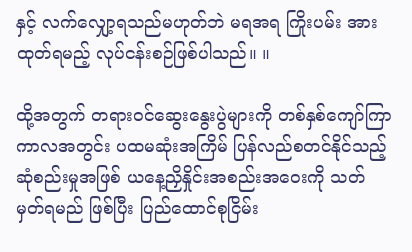နှင့် လက်လျှော့ရသည်မဟုတ်ဘဲ မရအရ ကြိုးပမ်း အားထုတ်ရမည့် လုပ်ငန်းစဉ်ဖြစ်ပါသည်။ ။

ထို့အတွက် တရားဝင်ဆွေးနွေးပွဲများကို တစ်နှစ်ကျော်ကြာ ကာလအတွင်း ပထမဆုံးအကြိမ် ပြန်လည်စတင်နိုင်သည့် ဆုံစည်းမှုအဖြစ် ယနေ့ညှိနှိုင်းအစည်းအဝေးကို သတ်မှတ်ရမည် ဖြစ်ပြီး ပြည်ထောင်စုငြိမ်း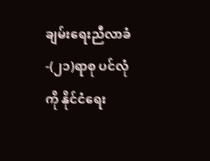ချမ်းရေးညီလာခံ-(၂၁)ရာစု ပင်လုံကို နိုင်ငံရေး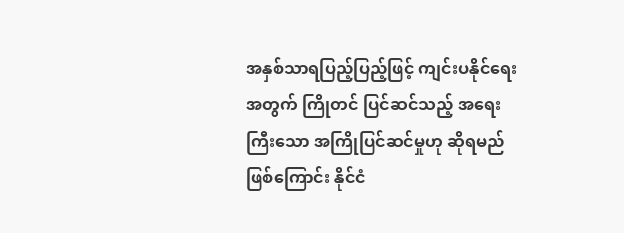အနှစ်သာရပြည့်ပြည့်ဖြင့် ကျင်းပနိုင်ရေးအတွက် ကြိုတင် ပြင်ဆင်သည့် အရေးကြီးသော အကြိုပြင်ဆင်မှုဟု ဆိုရမည်ဖြစ်ကြောင်း နိုင်ငံ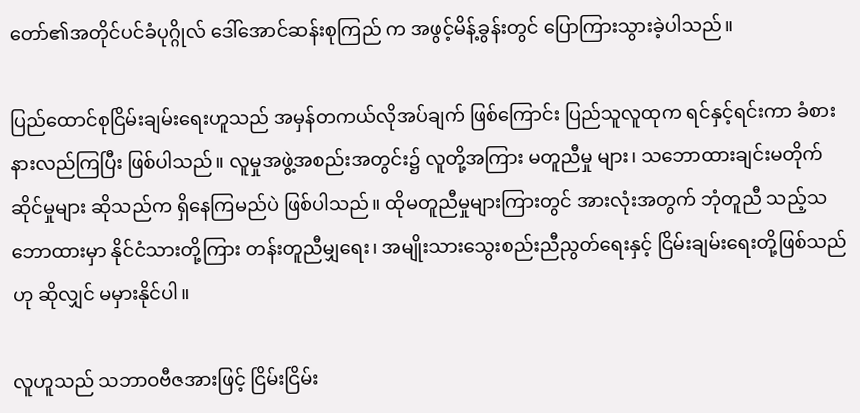တော်၏အတိုင်ပင်ခံပုဂ္ဂိုလ် ဒေါ်အောင်ဆန်းစုကြည် က အဖွင့်မိန့်ခွန်းတွင် ပြောကြားသွားခဲ့ပါသည်။

ပြည်ထောင်စုငြိမ်းချမ်းရေးဟူသည် အမှန်တကယ်လိုအပ်ချက် ဖြစ်ကြောင်း ပြည်သူလူထုက ရင်နှင့်ရင်းကာ ခံစားနားလည်ကြပြီး ဖြစ်ပါသည်။ လူမှုအဖွဲ့အစည်းအတွင်း၌ လူတို့အကြား မတူညီမှု များ၊ သဘောထားချင်းမတိုက်ဆိုင်မှုများ ဆိုသည်က ရှိနေကြမည်ပဲ ဖြစ်ပါသည်။ ထိုမတူညီမှုများကြားတွင် အားလုံးအတွက် ဘုံတူညီ သည့်သဘောထားမှာ နိုင်ငံသားတို့ကြား တန်းတူညီမျှရေး၊ အမျိုးသားသွေးစည်းညီညွတ်ရေးနှင့် ငြိမ်းချမ်းရေးတို့ဖြစ်သည်ဟု ဆိုလျှင် မမှားနိုင်ပါ။

လူဟူသည် သဘာဝဗီဇအားဖြင့် ငြိမ်းငြိမ်း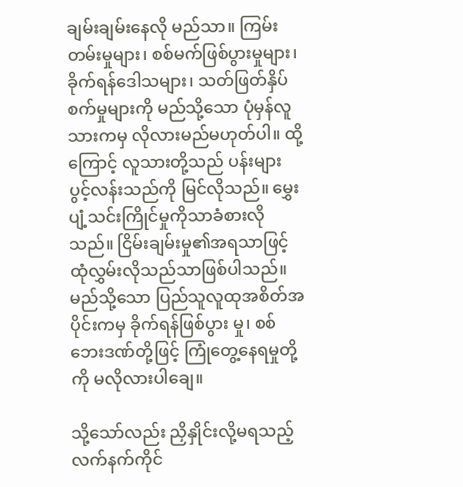ချမ်းချမ်းနေလို မည်သာ။ ကြမ်းတမ်းမှုများ၊ စစ်မက်ဖြစ်ပွားမှုများ၊ ခိုက်ရန်ဒေါသများ၊ သတ်ဖြတ်နှိပ်စက်မှုများကို မည်သို့သော ပုံမှန်လူသားကမှ လိုလားမည်မဟုတ်ပါ။ ထို့ကြောင့် လူသားတို့သည် ပန်းများ ပွင့်လန်းသည်ကို မြင်လိုသည်။ မွှေးပျံ့သင်းကြိုင်မှုကိုသာခံစားလိုသည်။ ငြိမ်းချမ်းမှု၏အရသာဖြင့် ထုံလွှမ်းလိုသည်သာဖြစ်ပါသည်။ မည်သို့သော ပြည်သူလူထုအစိတ်အပိုင်းကမှ ခိုက်ရန်ဖြစ်ပွား မှု၊ စစ်ဘေးဒဏ်တို့ဖြင့် ကြုံတွေ့နေရမှုတို့ကို မလိုလားပါချေ။

သို့သော်လည်း ညှိနှိုင်းလို့မရသည့် လက်နက်ကိုင်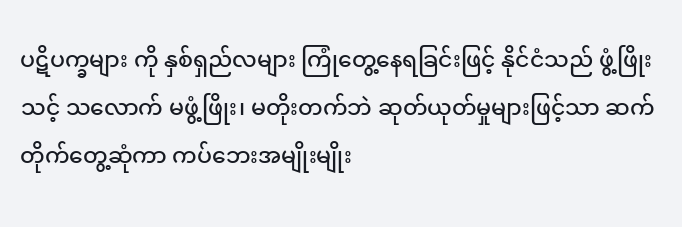ပဋိပက္ခများ ကို နှစ်ရှည်လများ ကြုံတွေ့နေရခြင်းဖြင့် နိုင်ငံသည် ဖွံ့ဖြိုးသင့် သလောက် မဖွံ့ဖြိုး၊ မတိုးတက်ဘဲ ဆုတ်ယုတ်မှုများဖြင့်သာ ဆက်တိုက်တွေ့ဆုံကာ ကပ်ဘေးအမျိုးမျိုး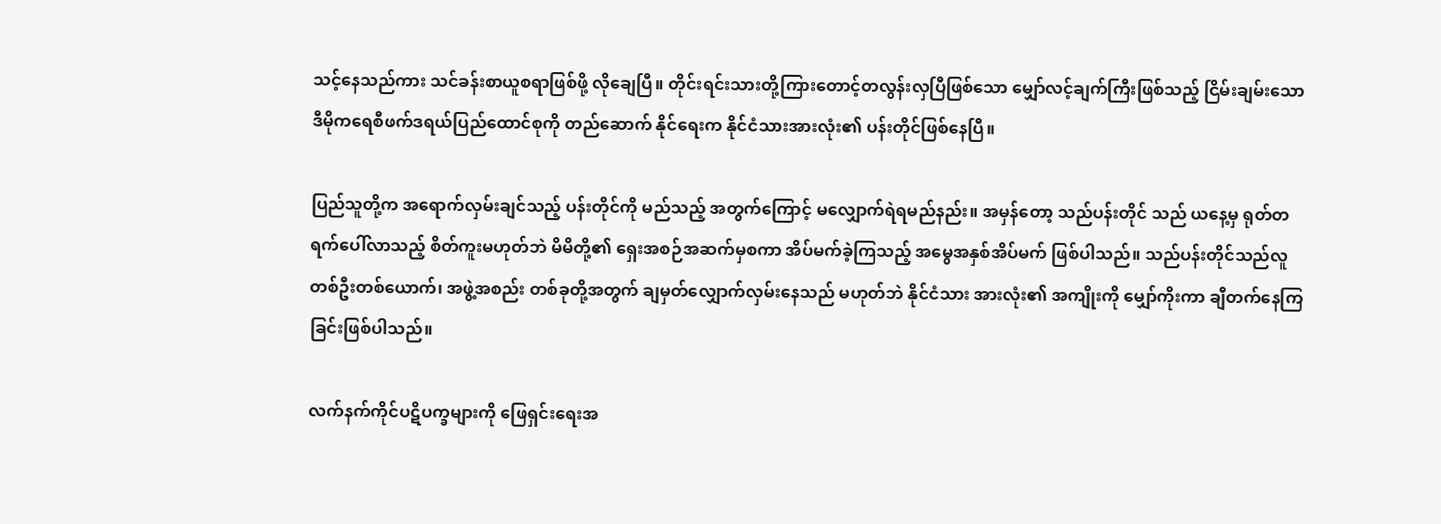သင့်နေသည်ကား သင်ခန်းစာယူစရာဖြစ်ဖို့ လိုချေပြီ။ တိုင်းရင်းသားတို့ကြားတောင့်တလွန်းလှပြီဖြစ်သော မျှော်လင့်ချက်ကြီးဖြစ်သည့် ငြိမ်းချမ်းသော ဒီမိုကရေစီဖက်ဒရယ်ပြည်ထောင်စုကို တည်ဆောက် နိုင်ရေးက နိုင်ငံသားအားလုံး၏ ပန်းတိုင်ဖြစ်နေပြီ။

ပြည်သူတို့က အရောက်လှမ်းချင်သည့် ပန်းတိုင်ကို မည်သည့် အတွက်ကြောင့် မလျှောက်ရဲရမည်နည်း။ အမှန်တော့ သည်ပန်းတိုင် သည် ယနေ့မှ ရုတ်တရက်ပေါ်လာသည့် စိတ်ကူးမဟုတ်ဘဲ မိမိတို့၏ ရှေးအစဉ်အဆက်မှစကာ အိပ်မက်ခဲ့ကြသည့် အမွေအနှစ်အိပ်မက် ဖြစ်ပါသည်။ သည်ပန်းတိုင်သည်လူတစ်ဦးတစ်ယောက်၊ အဖွဲ့အစည်း တစ်ခုတို့အတွက် ချမှတ်လျှောက်လှမ်းနေသည် မဟုတ်ဘဲ နိုင်ငံသား အားလုံး၏ အကျိုးကို မျှော်ကိုးကာ ချီတက်နေကြခြင်းဖြစ်ပါသည်။

လက်နက်ကိုင်ပဋိပက္ခများကို ဖြေရှင်းရေးအ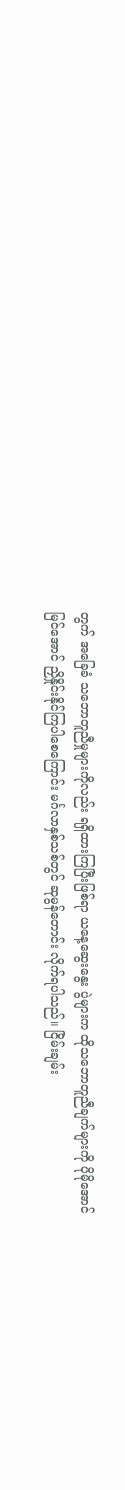တွက် အခြေခံ သဘောတူညီမှုများကိုလည်း ရရှိထားကြပြီးဖြစ်ရာ ယနေ့ဆွေးနွေး ပွဲများက ထိုသဘောတူညီချက်များကို ပိုမိုအောင်မြင်အောင် ညှိနှိုင်းနိုင်ကြပါစေကြောင်း မင်္ဂလာနှစ်သစ်တွင် ဆုမွန်တောင်း လိုက်ရပါသည်။ ငြိမ်းချမ်း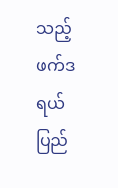သည့် ဖက်ဒရယ်ပြည်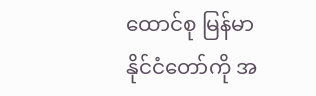ထောင်စု မြန်မာ နိုင်ငံတော်ကို အ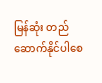မြန်ဆုံး တည်ဆောက်နိုင်ပါစေ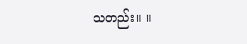သတည်း။ ။